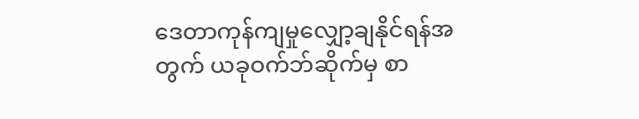ဒေတာကုန်ကျမှုလျှော့ချနိုင်ရန်အတွက် ယခုဝက်ဘ်ဆိုက်မှ စာ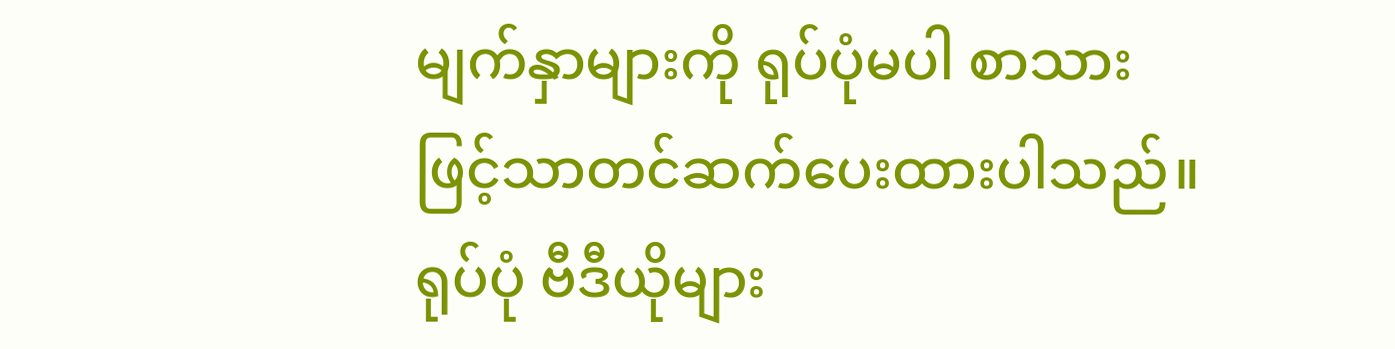မျက်နှာများကို ရုပ်ပုံမပါ စာသားဖြင့်သာတင်ဆက်ပေးထားပါသည်။ ရုပ်ပုံ ဗီဒီယိုများ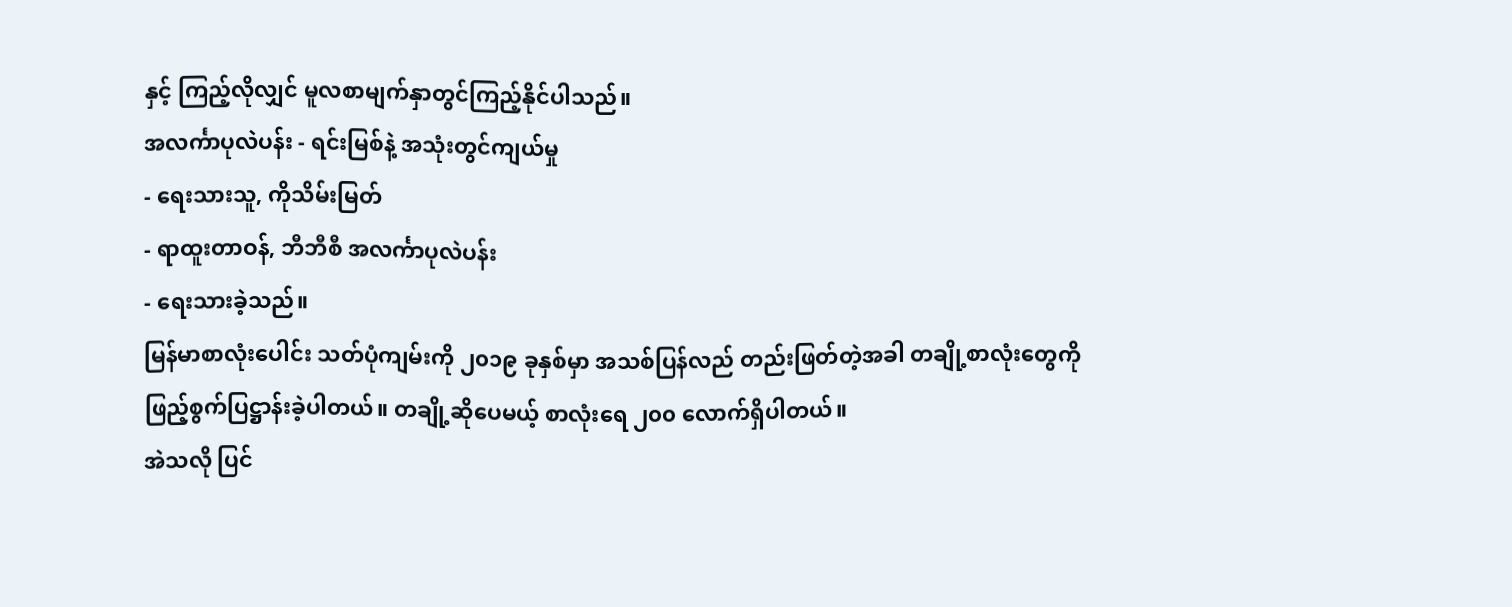နှင့် ကြည့်လိုလျှင် မူလစာမျက်နှာတွင်ကြည့်နိုင်ပါသည်။
အလင်္ကာပုလဲပန်း - ရင်းမြစ်နဲ့ အသုံးတွင်ကျယ်မှု
- ရေးသားသူ, ကိုသိမ်းမြတ်
- ရာထူးတာဝန်, ဘီဘီစီ အလင်္ကာပုလဲပန်း
- ရေးသားခဲ့သည်။
မြန်မာစာလုံးပေါင်း သတ်ပုံကျမ်းကို ၂၀၁၉ ခုနှစ်မှာ အသစ်ပြန်လည် တည်းဖြတ်တဲ့အခါ တချို့စာလုံးတွေကို ဖြည့်စွက်ပြဋ္ဌာန်းခဲ့ပါတယ်။ တချို့ဆိုပေမယ့် စာလုံးရေ ၂၀၀ လောက်ရှိပါတယ်။
အဲသလို ပြင်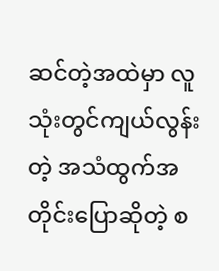ဆင်တဲ့အထဲမှာ လူသုံးတွင်ကျယ်လွန်းတဲ့ အသံထွက်အတိုင်းပြောဆိုတဲ့ စ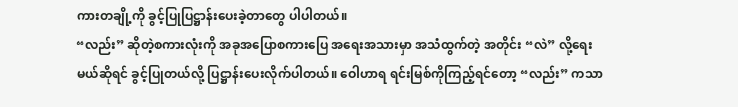ကားတချို့ကို ခွင့်ပြုပြဋ္ဌာန်းပေးခဲ့တာတွေ ပါပါတယ်။
“လည်း” ဆိုတဲ့စကားလုံးကို အခုအပြောစကားပြေ အရေးအသားမှာ အသံထွက်တဲ့ အတိုင်း “လဲ” လို့ရေးမယ်ဆိုရင် ခွင့်ပြုတယ်လို့ ပြဋ္ဌာန်းပေးလိုက်ပါတယ်။ ဝေါဟာရ ရင်းမြစ်ကိုကြည့်ရင်တော့ “လည်း” ကသာ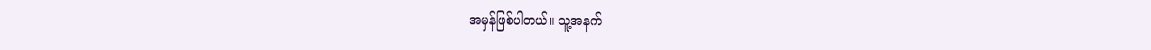အမှန်ဖြစ်ပါတယ်။ သူ့အနက်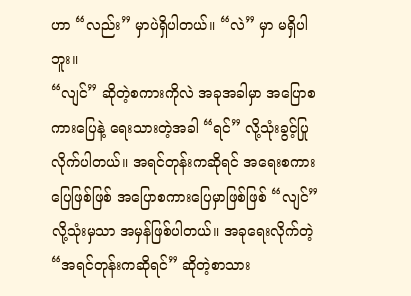ဟာ “လည်း” မှာပဲရှိပါတယ်။ “လဲ” မှာ မရှိပါဘူး။
“လျင်” ဆိုတဲ့စကားကိုလဲ အခုအခါမှာ အပြောစကားပြေနဲ့ ရေးသားတဲ့အခါ “ရင်” လို့သုံးခွင့်ပြုလိုက်ပါတယ်။ အရင်တုန်းကဆိုရင် အရေးစကားပြေဖြစ်ဖြစ် အပြောစကားပြေမှာဖြစ်ဖြစ် “လျင်” လို့သုံးမှသာ အမှန်ဖြစ်ပါတယ်။ အခုရေးလိုက်တဲ့ “အရင်တုန်းကဆိုရင်” ဆိုတဲ့စာသား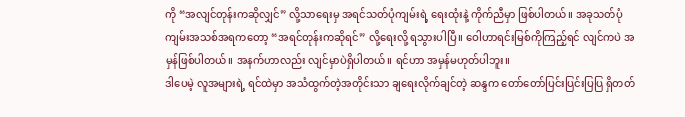ကို “အလျင်တုန်းကဆိုလျှင်” လို့သာရေးမှ အရင်သတ်ပုံကျမ်းရဲ့ ရေးထုံးနဲ့ ကိုက်ညီမှာ ဖြစ်ပါတယ်။ အခုသတ်ပုံကျမ်းအသစ်အရကတော့ “အရင်တုန်းကဆိုရင်” လို့ရေးလို့ ရသွားပါပြီ။ ဝေါဟာရင်းမြစ်ကိုကြည့်ရင် လျင်ကပဲ အမှန်ဖြစ်ပါတယ်။ အနက်ဟာလည်း လျင်မှာပဲရှိပါတယ်။ ရင်ဟာ အမှန်မဟုတ်ပါဘူး။
ဒါပေမဲ့ လူအများရဲ့ ရင်ထဲမှာ အသံထွက်တဲ့အတိုင်းသာ ချရေးလိုက်ချင်တဲ့ ဆန္ဒက တော်တော်ပြင်းပြင်းပြပြ ရှိတတ်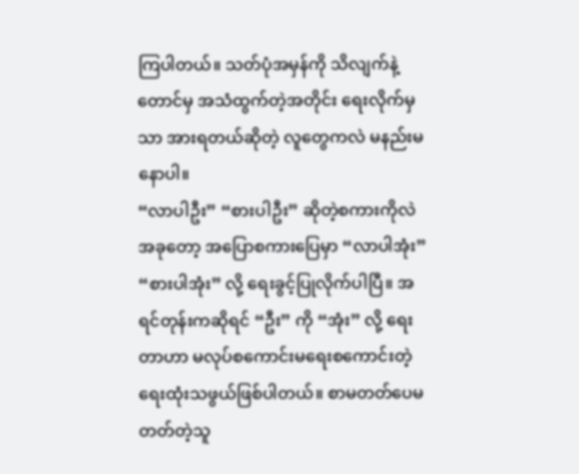ကြပါတယ်။ သတ်ပုံအမှန်ကို သိလျက်နဲ့တောင်မှ အသံထွက်တဲ့အတိုင်း ရေးလိုက်မှသာ အားရတယ်ဆိုတဲ့ လူတွေကလဲ မနည်းမနောပါ။
“လာပါဦး” “စားပါဦး” ဆိုတဲ့စကားကိုလဲ အခုတော့ အပြောစကားပြေမှာ “လာပါအုံး” “စားပါအုံး” လို့ ရေးခွင့်ပြုလိုက်ပါပြီ။ အရင်တုန်းကဆိုရင် “ဦး” ကို “အုံး” လို့ ရေးတာဟာ မလုပ်စကောင်းမရေးစကောင်းတဲ့ ရေးထုံးသဖွယ်ဖြစ်ပါတယ်။ စာမတတ်ပေမတတ်တဲ့သူ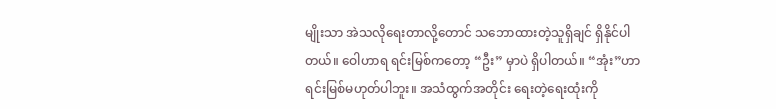မျိုးသာ အဲသလိုရေးတာလို့တောင် သဘောထားတဲ့သူရှိချင် ရှိနိုင်ပါတယ်။ ဝေါဟာရ ရင်းမြစ်ကတော့ “ဦး” မှာပဲ ရှိပါတယ်။ “အုံး”ဟာ ရင်းမြစ်မဟုတ်ပါဘူး။ အသံထွက်အတိုင်း ရေးတဲ့ရေးထုံးကို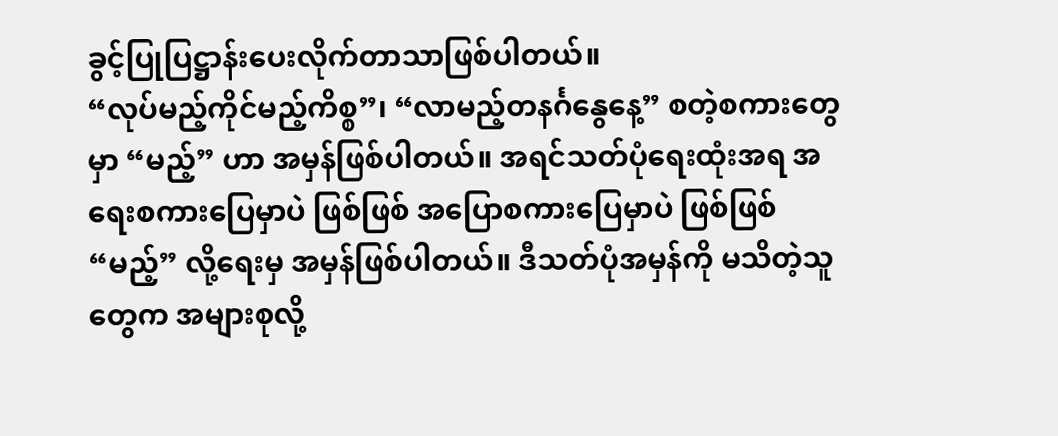ခွင့်ပြုပြဋ္ဌာန်းပေးလိုက်တာသာဖြစ်ပါတယ်။
“လုပ်မည့်ကိုင်မည့်ကိစ္စ”၊ “လာမည့်တနင်္ဂနွေနေ့” စတဲ့စကားတွေမှာ “မည့်” ဟာ အမှန်ဖြစ်ပါတယ်။ အရင်သတ်ပုံရေးထုံးအရ အရေးစကားပြေမှာပဲ ဖြစ်ဖြစ် အပြောစကားပြေမှာပဲ ဖြစ်ဖြစ် “မည့်” လို့ရေးမှ အမှန်ဖြစ်ပါတယ်။ ဒီသတ်ပုံအမှန်ကို မသိတဲ့သူတွေက အများစုလို့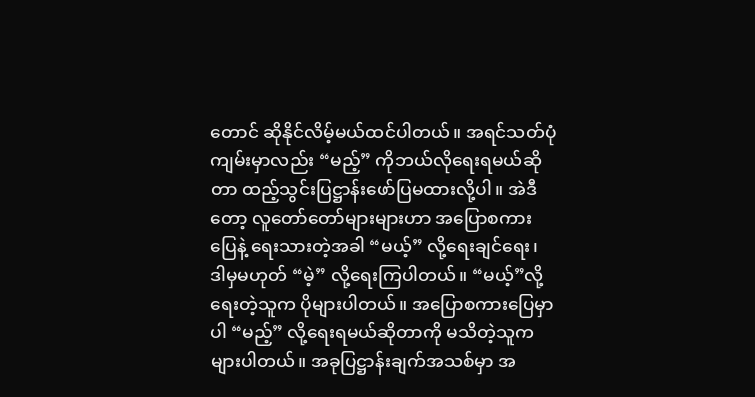တောင် ဆိုနိုင်လိမ့်မယ်ထင်ပါတယ်။ အရင်သတ်ပုံကျမ်းမှာလည်း “မည့်” ကိုဘယ်လိုရေးရမယ်ဆိုတာ ထည့်သွင်းပြဋ္ဌာန်းဖော်ပြမထားလို့ပါ။ အဲဒီတော့ လူတော်တော်များများဟာ အပြောစကားပြေနဲ့ ရေးသားတဲ့အခါ “မယ့်” လို့ရေးချင်ရေး၊ ဒါမှမဟုတ် “မဲ့” လို့ရေးကြပါတယ်။ “မယ့်”လို့ရေးတဲ့သူက ပိုများပါတယ်။ အပြောစကားပြေမှာပါ “မည့်” လို့ရေးရမယ်ဆိုတာကို မသိတဲ့သူက များပါတယ်။ အခုပြဋ္ဌာန်းချက်အသစ်မှာ အ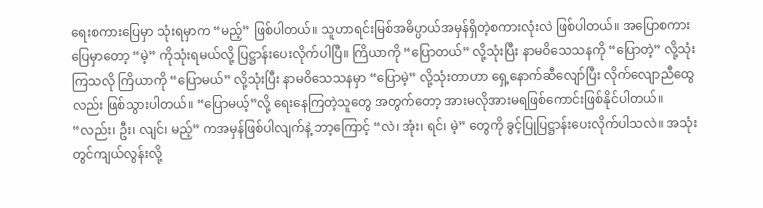ရေးစကားပြေမှာ သုံးရမှာက “မည့်” ဖြစ်ပါတယ်။ သူဟာရင်းမြစ်အဓိပ္ပာယ်အမှန်ရှိတဲ့စကားလုံးလဲ ဖြစ်ပါတယ်။ အပြောစကားပြေမှာတော့ “မဲ့” ကိုသုံးရမယ်လို့ ပြဋ္ဌာန်းပေးလိုက်ပါပြီ။ ကြိယာကို “ပြောတယ်” လို့သုံးပြီး နာမဝိသေသနကို “ပြောတဲ့” လို့သုံးကြသလို ကြိယာကို “ပြောမယ်” လို့သုံးပြီး နာမဝိသေသနမှာ “ပြောမဲ့” လို့သုံးတာဟာ ရှေ့နောက်ဆီလျော်ပြီး လိုက်လျောညီထွေလည်း ဖြစ်သွားပါတယ်။ “ပြောမယ့်”လို့ ရေးနေကြတဲ့သူတွေ အတွက်တော့ အားမလိုအားမရဖြစ်ကောင်းဖြစ်နိုင်ပါတယ်။
“လည်း၊ ဦး၊ လျင်၊ မည့်” ကအမှန်ဖြစ်ပါလျက်နဲ့ ဘာ့ကြောင့် “လဲ၊ အုံး၊ ရင်၊ မဲ့” တွေကို ခွင့်ပြုပြဋ္ဌာန်းပေးလိုက်ပါသလဲ။ အသုံးတွင်ကျယ်လွန်းလို့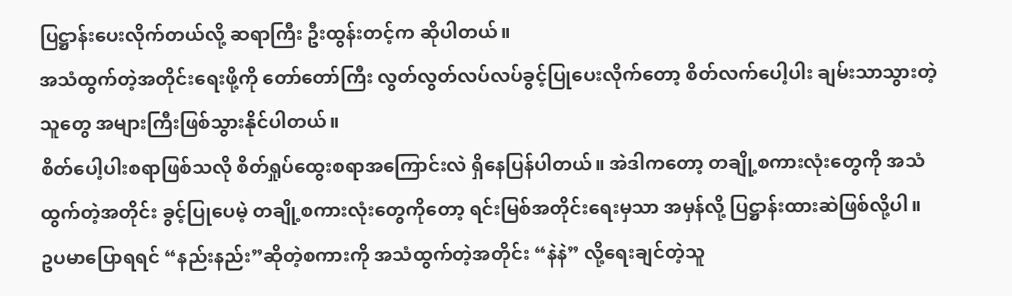ပြဋ္ဌာန်းပေးလိုက်တယ်လို့ ဆရာကြီး ဦးထွန်းတင့်က ဆိုပါတယ်။
အသံထွက်တဲ့အတိုင်းရေးဖို့ကို တော်တော်ကြီး လွတ်လွတ်လပ်လပ်ခွင့်ပြုပေးလိုက်တော့ စိတ်လက်ပေါ့ပါး ချမ်းသာသွားတဲ့သူတွေ အများကြီးဖြစ်သွားနိုင်ပါတယ်။
စိတ်ပေါ့ပါးစရာဖြစ်သလို စိတ်ရှုပ်ထွေးစရာအကြောင်းလဲ ရှိနေပြန်ပါတယ်။ အဲဒါကတော့ တချို့စကားလုံးတွေကို အသံထွက်တဲ့အတိုင်း ခွင့်ပြုပေမဲ့ တချို့စကားလုံးတွေကိုတော့ ရင်းမြစ်အတိုင်းရေးမှသာ အမှန်လို့ ပြဋ္ဌာန်းထားဆဲဖြစ်လို့ပါ။
ဥပမာပြောရရင် “နည်းနည်း”ဆိုတဲ့စကားကို အသံထွက်တဲ့အတိုင်း “နဲနဲ” လို့ရေးချင်တဲ့သူ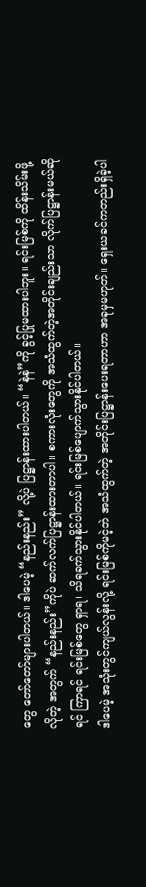တွေ တော်တော်များပါတယ်။ ဒါပေမဲ့ “နည်းနည်း” လို့ပဲ ပြဋ္ဌာန်းထားပါတယ်။ “နဲနဲ”ကို ခွင့်ပြုမထားပါဘူး။ ရင်းမြစ်ကို ထိန်းသိမ်းဖို့လိုတဲ့ အတွက် “နည်းနည်း”ကိုပဲ ဆက်လက်ပြဋ္ဌာန်းထားတာပါ။ စကားလုံးတွေကို အသံထွက်တဲ့အတိုင်းချည်းသာ လိုက်ပြဋ္ဌာန်းမယ်ဆိုရင် ကြာရင် ရင်းမြစ်တွေ ရှာရ၊ သိရခက်သွားနိုင်ပါတယ်။ ရင်းမြစ်ပျောက်သွားနိုင်ပါတယ်။
ဒါပေမဲ့ အသုံးတွင်ကျယ်လွန်းလို့ ရင်းမြစ်ကိုမငဲ့ဘဲ အသံထွက်တဲ့ အတိုင်းပြဋ္ဌာန်းပေးရတာဟာ အခုမှမဟုတ်။ ရှေးယခင်ကတည်းရှိခဲ့ပါ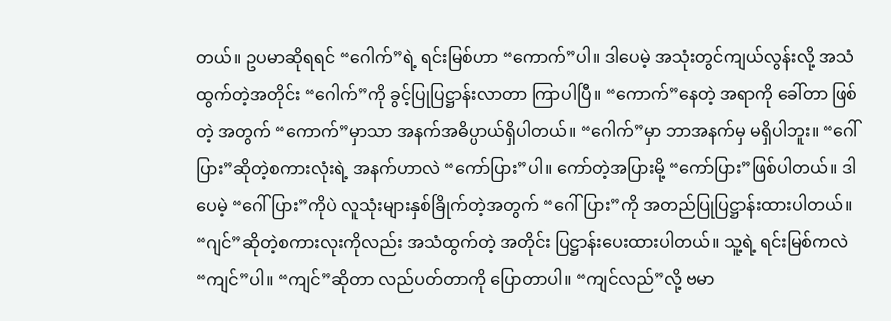တယ်။ ဥပမာဆိုရရင် “ဂေါက်”ရဲ့ ရင်းမြစ်ဟာ “ကောက်”ပါ။ ဒါပေမဲ့ အသုံးတွင်ကျယ်လွန်းလို့ အသံထွက်တဲ့အတိုင်း “ဂေါက်”ကို ခွင့်ပြုပြဋ္ဌာန်းလာတာ ကြာပါပြီ။ “ကောက်”နေတဲ့ အရာကို ခေါ်တာ ဖြစ်တဲ့ အတွက် “ကောက်”မှာသာ အနက်အဓိပ္ပာယ်ရှိပါတယ်။ “ဂေါက်”မှာ ဘာအနက်မှ မရှိပါဘူး။ “ဂေါ်ပြား”ဆိုတဲ့စကားလုံးရဲ့ အနက်ဟာလဲ “ကော်ပြား”ပါ။ ကော်တဲ့အပြားမို့ “ကော်ပြား”ဖြစ်ပါတယ်။ ဒါပေမဲ့ “ဂေါ်ပြား”ကိုပဲ လူသုံးများနှစ်ခြိုက်တဲ့အတွက် “ဂေါ်ပြား”ကို အတည်ပြုပြဋ္ဌာန်းထားပါတယ်။ “ဂျင်”ဆိုတဲ့စကားလုးကိုလည်း အသံထွက်တဲ့ အတိုင်း ပြဋ္ဌာန်းပေးထားပါတယ်။ သူ့ရဲ့ ရင်းမြစ်ကလဲ “ကျင်”ပါ။ “ကျင်”ဆိုတာ လည်ပတ်တာကို ပြောတာပါ။ “ကျင်လည်”လို့ ဗမာ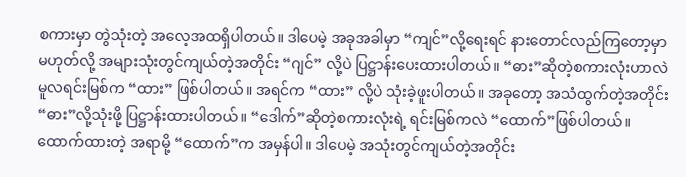စကားမှာ တွဲသုံးတဲ့ အလေ့အထရှိပါတယ်။ ဒါပေမဲ့ အခုအခါမှာ “ကျင်”လို့ရေးရင် နားတောင်လည်ကြတော့မှာ မဟုတ်လို့ အများသုံးတွင်ကျယ်တဲ့အတိုင်း “ဂျင်” လို့ပဲ ပြဋ္ဌာန်းပေးထားပါတယ်။ “ဓား”ဆိုတဲ့စကားလုံးဟာလဲ မူလရင်းမြစ်က “ထား” ဖြစ်ပါတယ်။ အရင်က “ထား” လို့ပဲ သုံးခဲ့ဖူးပါတယ်။ အခုတော့ အသံထွက်တဲ့အတိုင်း “ဓား”လို့သုံးဖို့ ပြဋ္ဌာန်းထားပါတယ်။ “ဒေါက်”ဆိုတဲ့စကားလုံးရဲ့ ရင်းမြစ်ကလဲ “ထောက်”ဖြစ်ပါတယ်။ ထောက်ထားတဲ့ အရာမို့ “ထောက်”က အမှန်ပါ။ ဒါပေမဲ့ အသုံးတွင်ကျယ်တဲ့အတိုင်း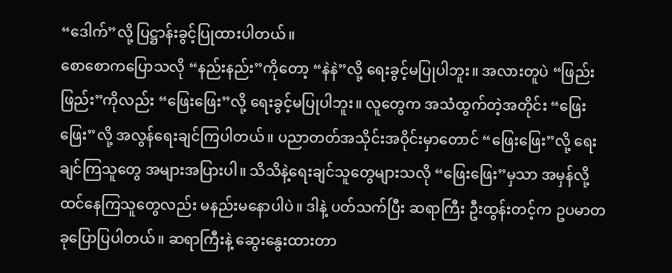“ဒေါက်”လို့ ပြဋ္ဌာန်းခွင့်ပြုထားပါတယ်။
စောစောကပြောသလို “နည်းနည်း”ကိုတော့ “နဲနဲ”လို့ ရေးခွင့်မပြုပါဘူး။ အလားတူပဲ “ဖြည်းဖြည်း”ကိုလည်း “ဖြေးဖြေး”လို့ ရေးခွင့်မပြုပါဘူး။ လူတွေက အသံထွက်တဲ့အတိုင်း “ဖြေးဖြေး”လို့ အလွန်ရေးချင်ကြပါတယ်။ ပညာတတ်အသိုင်းအဝိုင်းမှာတောင် “ဖြေးဖြေး”လို့ ရေးချင်ကြသူတွေ အများအပြားပါ။ သိသိနဲ့ရေးချင်သူတွေများသလို “ဖြေးဖြေး”မှသာ အမှန်လို့ ထင်နေကြသူတွေလည်း မနည်းမနောပါပဲ။ ဒါနဲ့ ပတ်သက်ပြီး ဆရာကြီး ဦးထွန်းတင့်က ဥပမာတခုပြောပြပါတယ်။ ဆရာကြီးနဲ့ ဆွေးနွေးထားတာ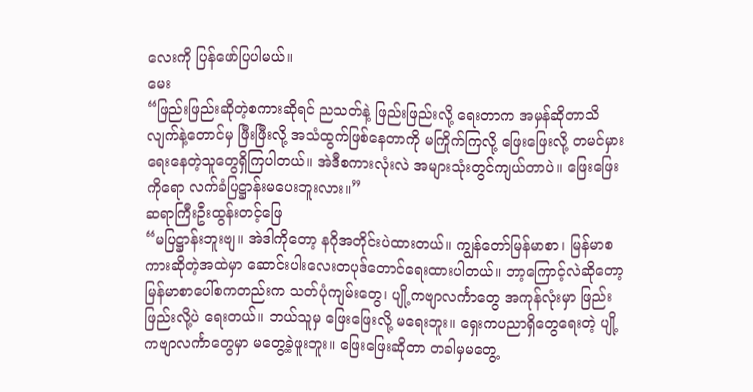လေးကို ပြန်ဖော်ပြပါမယ်။
မေး
“ဖြည်းဖြည်းဆိုတဲ့စကားဆိုရင် ညသတ်နဲ့ ဖြည်းဖြည်းလို့ ရေးတာက အမှန်ဆိုတာသိလျက်နဲ့တောင်မှ ဖြီးဖြီးလို့ အသံထွက်ဖြစ်နေတာကို မကြိုက်ကြလို့ ဖြေးဖြေးလို့ တမင်မှားရေးနေတဲ့သူတွေရှိကြပါတယ်။ အဲဒီစကားလုံးလဲ အများသုံးတွင်ကျယ်တာပဲ။ ဖြေးဖြေးကိုရော လက်ခံပြဋ္ဌာန်းမပေးဘူးလား။”
ဆရာကြီးဦးထွန်းတင့်ဖြေ
“မပြဋ္ဌာန်းဘူးဗျ။ အဲဒါကိုတော့ နဂိုအတိုင်းပဲထားတယ်။ ကျွန်တော်မြန်မာစာ၊ မြန်မာစကားဆိုတဲ့အထဲမှာ ဆောင်းပါးလေးတပုဒ်တောင်ရေးထားပါတယ်။ ဘာ့ကြောင့်လဲဆိုတော့ မြန်မာစာပေါ်စကတည်းက သတ်ပုံကျမ်းတွေ၊ ပျို့ကဗျာလင်္ကာတွေ အကုန်လုံးမှာ ဖြည်းဖြည်းလို့ပဲ ရေးတယ်။ ဘယ်သူမှ ဖြေးဖြေးလို့ မရေးဘူး။ ရှေးကပညာရှိတွေရေးတဲ့ ပျို့ကဗျာလင်္ကာတွေမှာ မတွေ့ခဲ့ဖူးဘူး။ ဖြေးဖြေးဆိုတာ တခါမှမတွေ့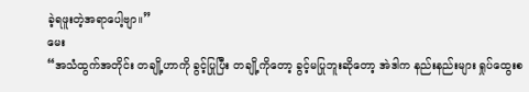ခဲ့ရဖူးတဲ့အရာပေါ့ဗျာ။”
မေး
“အသံထွက်အတိုင်း တချို့ဟာကို ခွင့်ပြုပြီး တချို့ကိုတော့ ခွင့်မပြုဘူးဆိုတော့ အဲဒါက နည်းနည်းများ ရှုပ်ထွေးစ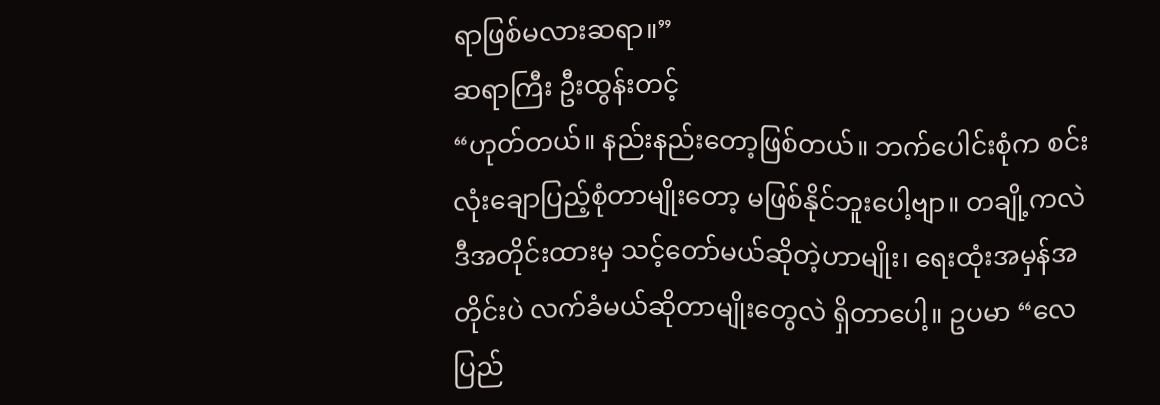ရာဖြစ်မလားဆရာ။”
ဆရာကြီး ဦးထွန်းတင့်
“ဟုတ်တယ်။ နည်းနည်းတော့ဖြစ်တယ်။ ဘက်ပေါင်းစုံက စင်းလုံးချောပြည့်စုံတာမျိုးတော့ မဖြစ်နိုင်ဘူးပေါ့ဗျာ။ တချို့ကလဲ ဒီအတိုင်းထားမှ သင့်တော်မယ်ဆိုတဲ့ဟာမျိုး၊ ရေးထုံးအမှန်အတိုင်းပဲ လက်ခံမယ်ဆိုတာမျိုးတွေလဲ ရှိတာပေါ့။ ဥပမာ “လေပြည်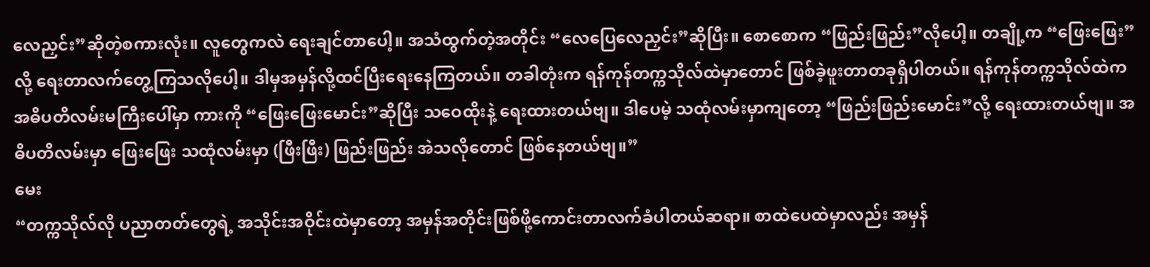လေညှင်း”ဆိုတဲ့စကားလုံး။ လူတွေကလဲ ရေးချင်တာပေါ့။ အသံထွက်တဲ့အတိုင်း “လေပြေလေညှင်း”ဆိုပြီး။ စောစောက “ဖြည်းဖြည်း”လိုပေါ့။ တချို့က “ဖြေးဖြေး”လို့ ရေးတာလက်တွေ့ကြသလိုပေါ့။ ဒါမှအမှန်လို့ထင်ပြီးရေးနေကြတယ်။ တခါတုံးက ရန်ကုန်တက္ကသိုလ်ထဲမှာတောင် ဖြစ်ခဲ့ဖူးတာတခုရှိပါတယ်။ ရန်ကုန်တက္ကသိုလ်ထဲက အဓိပတိလမ်းမကြီးပေါ်မှာ ကားကို “ဖြေးဖြေးမောင်း”ဆိုပြီး သဝေထိုးနဲ့ ရေးထားတယ်ဗျ။ ဒါပေမဲ့ သထုံလမ်းမှာကျတော့ “ဖြည်းဖြည်းမောင်း”လို့ ရေးထားတယ်ဗျ။ အဓိပတိလမ်းမှာ ဖြေးဖြေး သထုံလမ်းမှာ (ဖြီးဖြီး) ဖြည်းဖြည်း အဲသလိုတောင် ဖြစ်နေတယ်ဗျ။”
မေး
“တက္ကသိုလ်လို ပညာတတ်တွေရဲ့ အသိုင်းအဝိုင်းထဲမှာတော့ အမှန်အတိုင်းဖြစ်ဖို့ကောင်းတာလက်ခံပါတယ်ဆရာ။ စာထဲပေထဲမှာလည်း အမှန်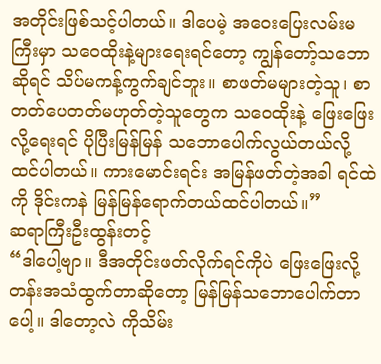အတိုင်းဖြစ်သင့်ပါတယ်။ ဒါပေမဲ့ အဝေးပြေးလမ်းမကြီးမှာ သဝေထိုးနဲ့များရေးရင်တော့ ကျွန်တော့်သဘောဆိုရင် သိပ်မကန့်ကွက်ချင်ဘူး။ စာဖတ်မများတဲ့သူ၊ စာတတ်ပေတတ်မဟုတ်တဲ့သူတွေက သဝေထိုးနဲ့ ဖြေးဖြေးလို့ရေးရင် ပိုပြီးမြန်မြန် သဘောပေါက်လွယ်တယ်လို့ ထင်ပါတယ်။ ကားမောင်းရင်း အမြန်ဖတ်တဲ့အခါ ရင်ထဲကို ဒိုင်းကနဲ မြန်မြန်ရောက်တယ်ထင်ပါတယ်။”
ဆရာကြီးဦးထွန်းတင့်
“ဒါပေါ့ဗျာ။ ဒီအတိုင်းဖတ်လိုက်ရင်ကိုပဲ ဖြေးဖြေးလို့တန်းအသံထွက်တာဆိုတော့ မြန်မြန်သဘောပေါက်တာပေါ့။ ဒါတော့လဲ ကိုသိမ်း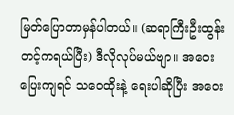မြတ်ပြောတာမှန်ပါတယ်။ (ဆရာကြီးဦးထွန်းတင့်ကရယ်ပြီး) ဒီလိုလုပ်မယ်ဗျာ။ အဝေးပြေးကျရင် သဝေထိုးနဲ့ ရေးပါဆိုပြီး အဝေး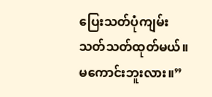ပြေးသတ်ပုံကျမ်း သတ်သတ်ထုတ်မယ်။ မကောင်းဘူးလား။”